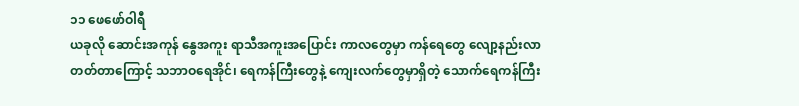၁၁ ဖေဖော်ဝါရီ
ယခုလို ဆောင်းအကုန် နွေအကူး ရာသီအကူးအပြောင်း ကာလတွေမှာ ကန်ရေတွေ လျော့နည်းလာတတ်တာကြောင့် သဘာဝရေအိုင်၊ ရေကန်ကြီးတွေနဲ့ ကျေးလက်တွေမှာရှိတဲ့ သောက်ရေကန်ကြီး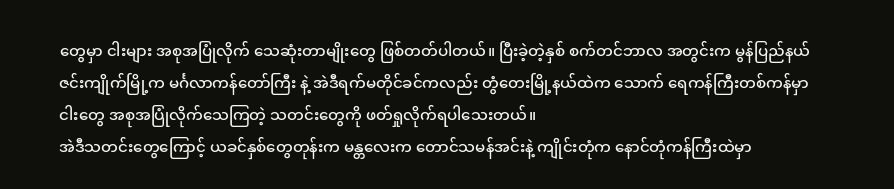တွေမှာ ငါးများ အစုအပြုံလိုက် သေဆုံးတာမျိုးတွေ ဖြစ်တတ်ပါတယ်။ ပြီးခဲ့တဲ့နှစ် စက်တင်ဘာလ အတွင်းက မွန်ပြည်နယ် ဇင်းကျိုက်မြို့က မင်္ဂလာကန်တော်ကြီး နဲ့ အဲဒီရက်မတိုင်ခင်ကလည်း တွံတေးမြို့နယ်ထဲက သောက် ရေကန်ကြီးတစ်ကန်မှာ ငါးတွေ အစုအပြုံလိုက်သေကြတဲ့ သတင်းတွေကို ဖတ်ရှုလိုက်ရပါသေးတယ်။
အဲဒီသတင်းတွေကြောင့် ယခင်နှစ်တွေတုန်းက မန္တလေးက တောင်သမန်အင်းနဲ့ ကျိုင်းတုံက နောင်တုံကန်ကြီးထဲမှာ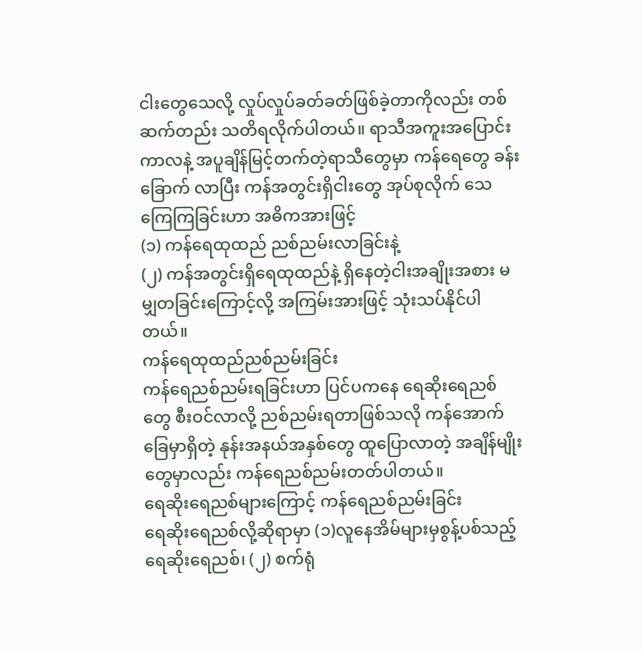ငါးတွေသေလို့ လှုပ်လှုပ်ခတ်ခတ်ဖြစ်ခဲ့တာကိုလည်း တစ်ဆက်တည်း သတိရလိုက်ပါတယ်။ ရာသီအကူးအပြောင်းကာလနဲ့ အပူချိန်မြင့်တက်တဲ့ရာသီတွေမှာ ကန်ရေတွေ ခန်းခြောက် လာပြီး ကန်အတွင်းရှိငါးတွေ အုပ်စုလိုက် သေကြေကြခြင်းဟာ အဓိကအားဖြင့်
(၁) ကန်ရေထုထည် ညစ်ညမ်းလာခြင်းနဲ့
(၂) ကန်အတွင်းရှိရေထုထည်နဲ့ ရှိနေတဲ့ငါးအချိုးအစား မမျှတခြင်းကြောင့်လို့ အကြမ်းအားဖြင့် သုံးသပ်နိုင်ပါ တယ်။
ကန်ရေထုထည်ညစ်ညမ်းခြင်း
ကန်ရေညစ်ညမ်းရခြင်းဟာ ပြင်ပကနေ ရေဆိုးရေညစ်တွေ စီးဝင်လာလို့ ညစ်ညမ်းရတာဖြစ်သလို ကန်အောက်ခြေမှာရှိတဲ့ နုန်းအနယ်အနှစ်တွေ ထူပြောလာတဲ့ အချိန်မျိုးတွေမှာလည်း ကန်ရေညစ်ညမ်းတတ်ပါတယ်။
ရေဆိုးရေညစ်များကြောင့် ကန်ရေညစ်ညမ်းခြင်း
ရေဆိုးရေညစ်လို့ဆိုရာမှာ (၁)လူနေအိမ်များမှစွန့်ပစ်သည့် ရေဆိုးရေညစ်၊ (၂) စက်ရုံ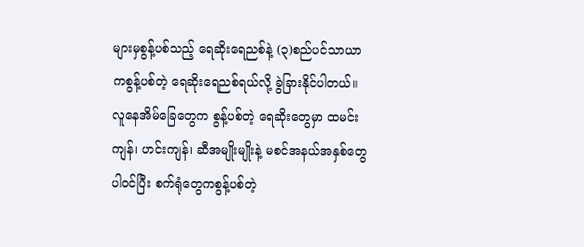များမှစွန့်ပစ်သည့် ရေဆိုးရေညစ်နဲ့ (၃)စည်ပင်သာယာကစွန့်ပစ်တဲ့ ရေဆိုးရေညစ်ရယ်လို့ ခွဲခြားနိုင်ပါတယ်။ လူနေအိမ်ခြေတွေက စွန့်ပစ်တဲ့ ရေဆိုးတွေမှာ ထမင်းကျန်၊ ဟင်းကျန်၊ ဆီအမျိုးမျိုးနဲ့ မစင်အနယ်အနှစ်တွေ ပါဝင်ပြီး စက်ရုံတွေကစွန့်ပစ်တဲ့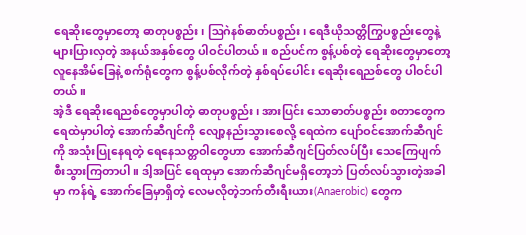ရေဆိုးတွေမှာတော့ ဓာတုပစ္စည်း၊ ဩဂဲနစ်ဓာတ်ပစ္စည်း၊ ရေဒီယိုသတ္တိကြွပစ္စည်းတွေနဲ့ များပြားလှတဲ့ အနယ်အနှစ်တွေ ပါဝင်ပါတယ်။ စည်ပင်က စွန့်ပစ်တဲ့ ရေဆိုးတွေမှာတော့ လူနေအိမ်ခြေနဲ့ စက်ရုံတွေက စွန့်ပစ်လိုက်တဲ့ နှစ်ရပ်ပေါင်း ရေဆိုးရေညစ်တွေ ပါဝင်ပါတယ်။
အဲ့ဒီ ရေဆိုးရေညစ်တွေမှာပါတဲ့ ဓာတုပစ္စည်း၊ အားပြင်း သောဓာတ်ပစ္စည်း စတာတွေက ရေထဲမှာပါတဲ့ အောက်ဆီဂျင်ကို လျော့နည်းသွားစေလို့ ရေထဲက ပျော်ဝင်အောက်ဆီဂျင်ကို အသုံးပြုနေရတဲ့ ရေနေသတ္တဝါတွေဟာ အောက်ဆီဂျင်ပြတ်လပ်ပြီး သေကြေပျက်စီးသွားကြတာပါ။ ဒါ့အပြင် ရေထုမှာ အောက်ဆီဂျင်မရှိတော့ဘဲ ပြတ်လပ်သွားတဲ့အခါမှာ ကန်ရဲ့ အောက်ခြေမှာရှိတဲ့ လေမလိုတဲ့ဘက်တီးရီးယား(Anaerobic) တွေက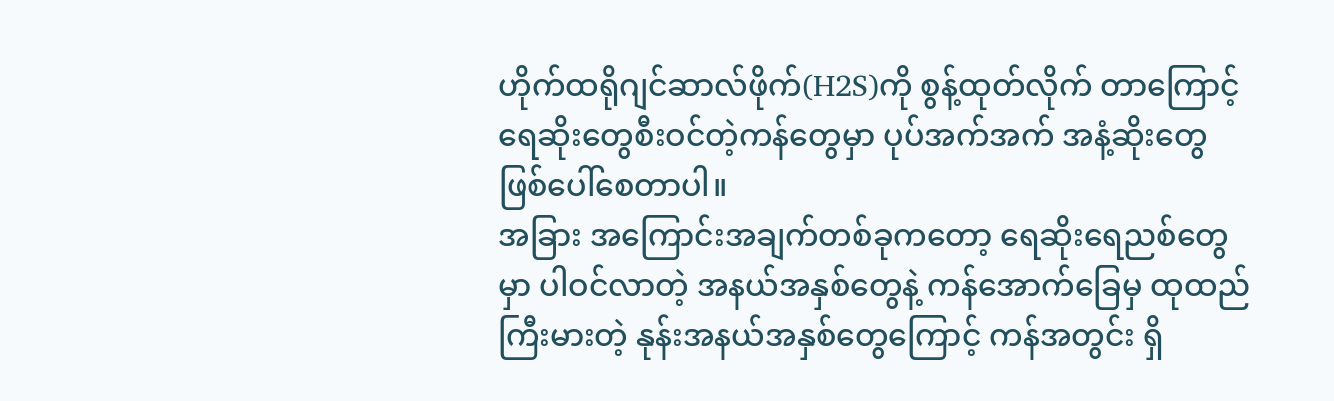ဟိုက်ထရိုဂျင်ဆာလ်ဖိုက်(H2S)ကို စွန့်ထုတ်လိုက် တာကြောင့် ရေဆိုးတွေစီးဝင်တဲ့ကန်တွေမှာ ပုပ်အက်အက် အနံ့ဆိုးတွေ ဖြစ်ပေါ်စေတာပါ။
အခြား အကြောင်းအချက်တစ်ခုကတော့ ရေဆိုးရေညစ်တွေမှာ ပါဝင်လာတဲ့ အနယ်အနှစ်တွေနဲ့ ကန်အောက်ခြေမှ ထုထည်ကြီးမားတဲ့ နုန်းအနယ်အနှစ်တွေကြောင့် ကန်အတွင်း ရှိ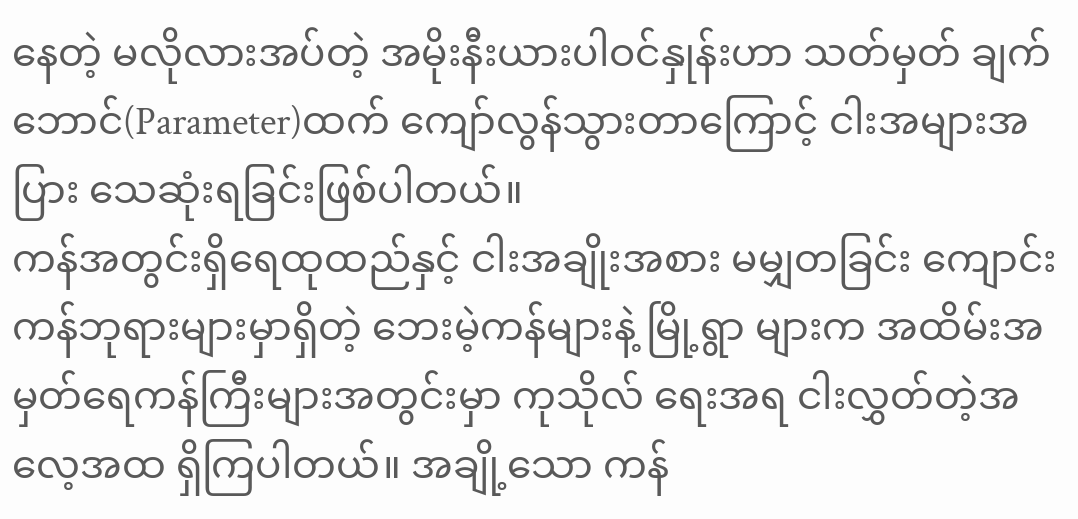နေတဲ့ မလိုလားအပ်တဲ့ အမိုးနီးယားပါဝင်နှုန်းဟာ သတ်မှတ် ချက်ဘောင်(Parameter)ထက် ကျော်လွန်သွားတာကြောင့် ငါးအများအပြား သေဆုံးရခြင်းဖြစ်ပါတယ်။
ကန်အတွင်းရှိရေထုထည်နှင့် ငါးအချိုးအစား မမျှတခြင်း ကျောင်းကန်ဘုရားများမှာရှိတဲ့ ဘေးမဲ့ကန်များနဲ့ မြို့ရွာ များက အထိမ်းအမှတ်ရေကန်ကြီးများအတွင်းမှာ ကုသိုလ် ရေးအရ ငါးလွှတ်တဲ့အလေ့အထ ရှိကြပါတယ်။ အချို့သော ကန်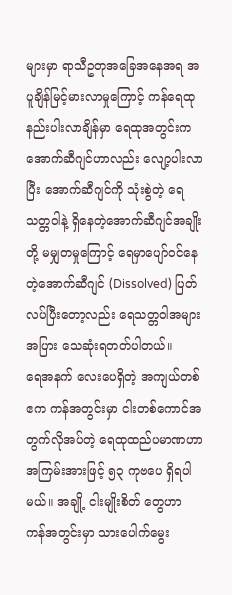များမှာ ရာသီဥတုအခြေအနေအရ အပူချိန်မြင့်မားလာမှုကြောင့် ကန်ရေထု နည်းပါးလာချိန်မှာ ရေထုအတွင်းက အောက်ဆီဂျင်ဟာလည်း လျော့ပါးလာပြီး အောက်ဆီဂျင်ကို သုံးစွဲတဲ့ ရေသတ္တဝါနဲ့ ရှိနေတဲ့အောက်ဆီဂျင်အချိုးတို့ မမျှတမှုကြောင့် ရေမှာပျော်ဝင်နေတဲ့အောက်ဆီဂျင် (Dissolved) ပြတ်လပ်ပြီးတော့လည်း ရေသတ္တဝါအများအပြား သေဆုံးရတတ်ပါတယ်။
ရေအနက် လေးပေရှိတဲ့ အကျယ်တစ်ဧက ကန်အတွင်းမှာ ငါးတစ်ကောင်အတွက်လိုအပ်တဲ့ ရေထုထည်ပမာဏဟာ အကြမ်းအားဖြင့် ၅၃ ကုဗပေ ရှိရပါမယ်။ အချို့ ငါးမျိုးစိတ် တွေဟာ ကန်အတွင်းမှာ သားပေါက်မွေး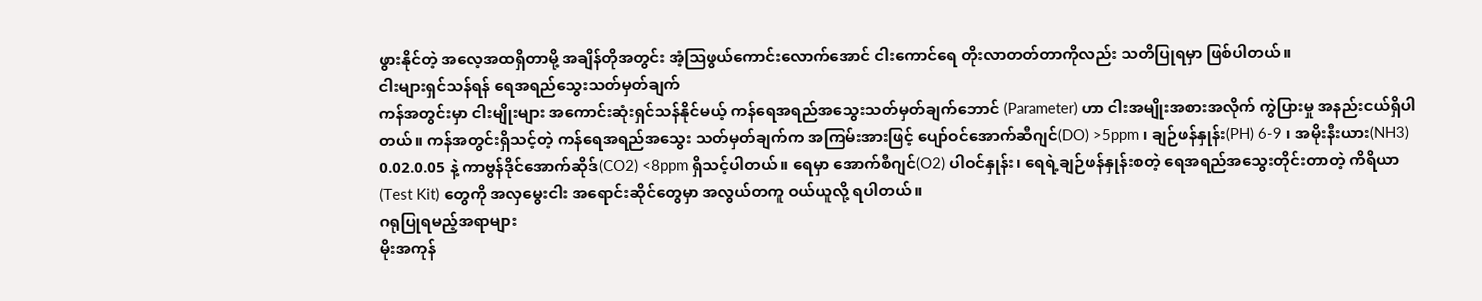ဖွားနိုင်တဲ့ အလေ့အထရှိတာမို့ အချိန်တိုအတွင်း အံ့ဩဖွယ်ကောင်းလောက်အောင် ငါးကောင်ရေ တိုးလာတတ်တာကိုလည်း သတိပြုရမှာ ဖြစ်ပါတယ်။
ငါးများရှင်သန်ရန် ရေအရည်သွေးသတ်မှတ်ချက်
ကန်အတွင်းမှာ ငါးမျိုးများ အကောင်းဆုံးရှင်သန်နိုင်မယ့် ကန်ရေအရည်အသွေးသတ်မှတ်ချက်ဘောင် (Parameter) ဟာ ငါးအမျိုးအစားအလိုက် ကွဲပြားမှု အနည်းငယ်ရှိပါတယ်။ ကန်အတွင်းရှိသင့်တဲ့ ကန်ရေအရည်အသွေး သတ်မှတ်ချက်က အကြမ်းအားဖြင့် ပျော်ဝင်အောက်ဆီဂျင်(DO) >5ppm ၊ ချဉ်ဖန်နှုန်း(PH) 6-9 ၊ အမိုးနီးယား(NH3) 0.02.0.05 နဲ့ ကာဗွန်ဒိုင်အောက်ဆိုဒ်(CO2) <8ppm ရှိသင့်ပါတယ်။ ရေမှာ အောက်စီဂျင်(O2) ပါဝင်နှုန်း၊ ရေရဲ့ချဉ်ဖန်နှုန်းစတဲ့ ရေအရည်အသွေးတိုင်းတာတဲ့ ကိရိယာ(Test Kit) တွေကို အလှမွေးငါး အရောင်းဆိုင်တွေမှာ အလွယ်တကူ ဝယ်ယူလို့ ရပါတယ်။
ဂရုပြုရမည့်အရာများ
မိုးအကုန်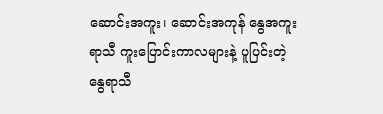ဆောင်းအကူး၊ ဆောင်းအကုန် နွေအကူး ရာသီ ကူးပြောင်းကာလများနဲ့ ပူပြင်းတဲ့ နွေရာသီ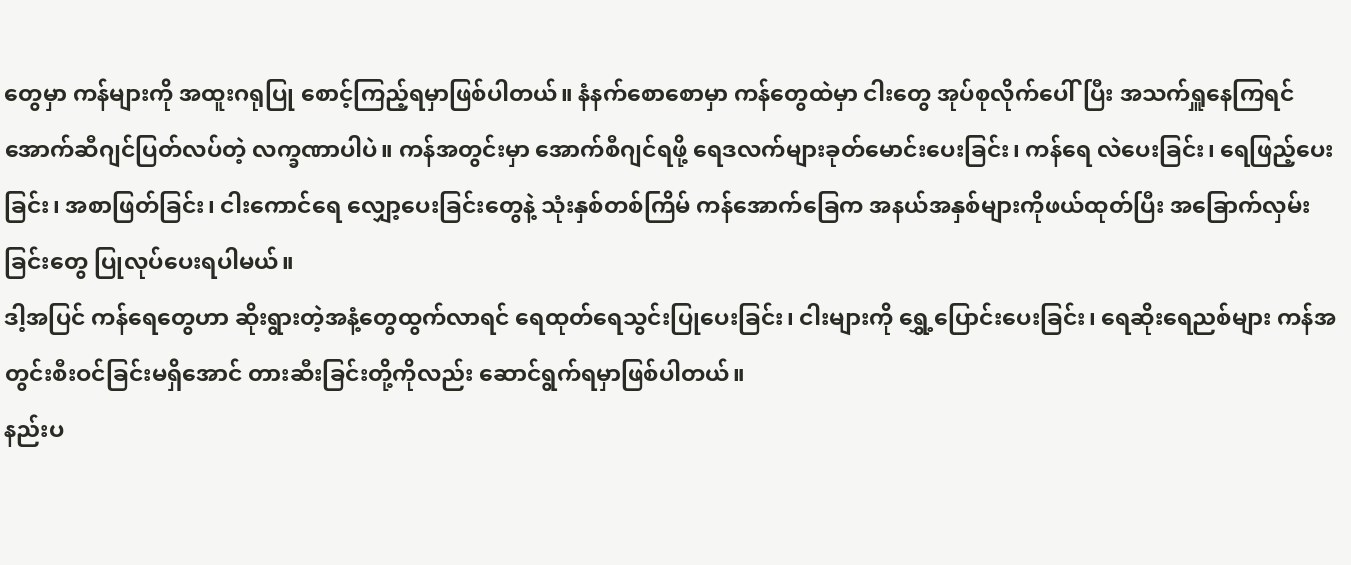တွေမှာ ကန်များကို အထူးဂရုပြု စောင့်ကြည့်ရမှာဖြစ်ပါတယ်။ နံနက်စောစောမှာ ကန်တွေထဲမှာ ငါးတွေ အုပ်စုလိုက်ပေါ်ပြီး အသက်ရှူနေကြရင် အောက်ဆီဂျင်ပြတ်လပ်တဲ့ လက္ခဏာပါပဲ။ ကန်အတွင်းမှာ အောက်စီဂျင်ရဖို့ ရေဒလက်များခုတ်မောင်းပေးခြင်း၊ ကန်ရေ လဲပေးခြင်း၊ ရေဖြည့်ပေးခြင်း၊ အစာဖြတ်ခြင်း၊ ငါးကောင်ရေ လျှော့ပေးခြင်းတွေနဲ့ သုံးနှစ်တစ်ကြိမ် ကန်အောက်ခြေက အနယ်အနှစ်များကိုဖယ်ထုတ်ပြီး အခြောက်လှမ်းခြင်းတွေ ပြုလုပ်ပေးရပါမယ်။
ဒါ့အပြင် ကန်ရေတွေဟာ ဆိုးရွားတဲ့အနံ့တွေထွက်လာရင် ရေထုတ်ရေသွင်းပြုပေးခြင်း၊ ငါးများကို ရွှေ့ပြောင်းပေးခြင်း၊ ရေဆိုးရေညစ်များ ကန်အတွင်းစီးဝင်ခြင်းမရှိအောင် တားဆီးခြင်းတို့ကိုလည်း ဆောင်ရွက်ရမှာဖြစ်ပါတယ်။
နည်းပ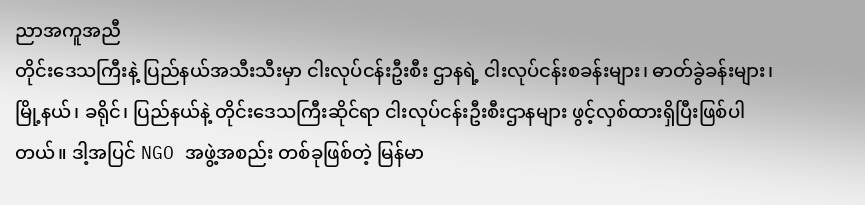ညာအကူအညီ
တိုင်းဒေသကြီးနဲ့ ပြည်နယ်အသီးသီးမှာ ငါးလုပ်ငန်းဦးစီး ဌာနရဲ့ ငါးလုပ်ငန်းစခန်းများ၊ ဓာတ်ခွဲခန်းများ၊ မြို့နယ်၊ ခရိုင်၊ ပြည်နယ်နဲ့ တိုင်းဒေသကြီးဆိုင်ရာ ငါးလုပ်ငန်းဦးစီးဌာနများ ဖွင့်လှစ်ထားရှိပြီးဖြစ်ပါတယ်။ ဒါ့အပြင် NGO အဖွဲ့အစည်း တစ်ခုဖြစ်တဲ့ မြန်မာ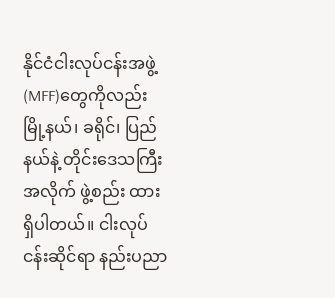နိုင်ငံငါးလုပ်ငန်းအဖွဲ့(MFF)တွေကိုလည်း မြို့နယ်၊ ခရိုင်၊ ပြည်နယ်နဲ့ တိုင်းဒေသကြီးအလိုက် ဖွဲ့စည်း ထားရှိပါတယ်။ ငါးလုပ်ငန်းဆိုင်ရာ နည်းပညာ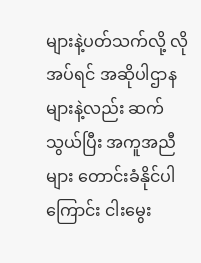များနဲ့ပတ်သက်လို့ လိုအပ်ရင် အဆိုပါဌာနများနဲ့လည်း ဆက်သွယ်ပြီး အကူအညီများ တောင်းခံနိုင်ပါကြောင်း ငါးမွေး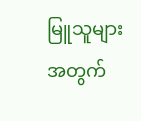မြူသူများအတွက်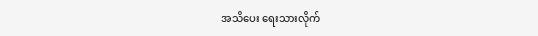အသိပေး ရေးသားလိုက်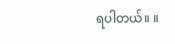ရပါတယ်။ ။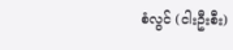စံလွင် (ငါးဦးစီး)